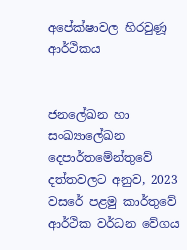අපේක්ෂාවල හිරවුණූ ආර්ථිකය


ජනලේඛන හා සංඛ්‍යාලේඛන දෙපාර්තමේන්තුවේ දත්තවලට අනුව, 2023 වසරේ පළමු කාර්තුවේ ආර්ථික වර්ධන වේගය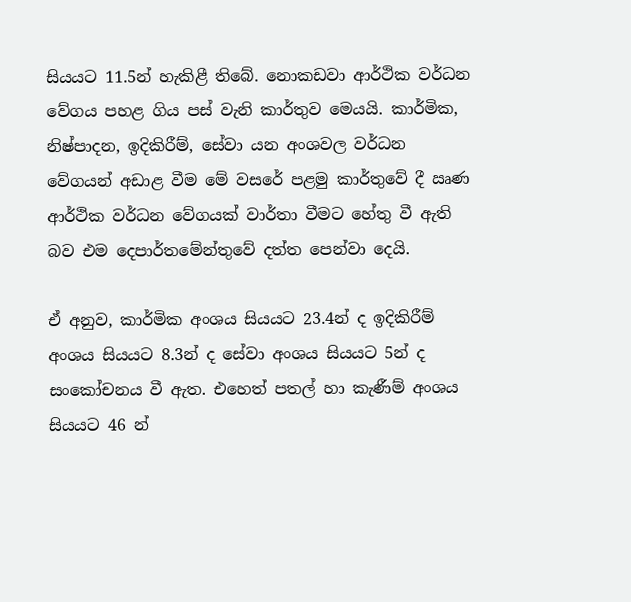සියයට 11.5න් හැකිළී තිබේ. නොකඩවා ආර්ථික වර්ධන වේගය පහළ ගිය පස් වැනි කාර්තුව මෙයයි. කාර්මික, නිෂ්පාදන, ඉදිකිරීම්, සේවා යන අංශවල වර්ධන වේගයන් අඩාළ වීම මේ වසරේ පළමු කාර්තුවේ දී ඍණ ආර්ථික වර්ධන වේගයක් වාර්තා වීමට හේතු වී ඇති බව එම දෙපාර්තමේන්තුවේ දත්ත පෙන්වා දෙයි.

ඒ අනුව, කාර්මික අංශය සියයට 23.4න් ද ඉදිකිරීම් අංශය සියයට 8.3න් ද සේවා අංශය සියයට 5න් ද සංකෝචනය වී ඇත. එහෙත් පතල් හා කැණීම් අංශය සියයට 46 න්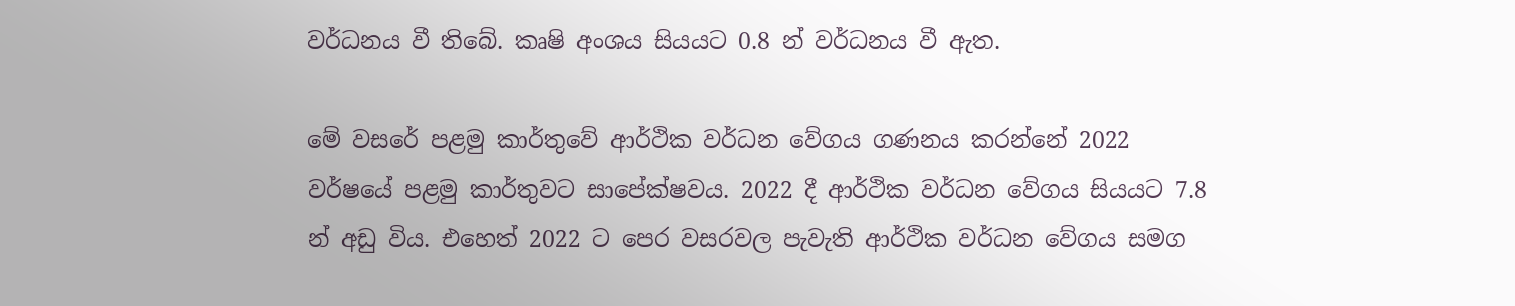වර්ධනය වී තිබේ. කෘෂි අංශය සියයට 0.8 න් වර්ධනය වී ඇත.

මේ වසරේ පළමු කාර්තුවේ ආර්ථික වර්ධන වේගය ගණනය කරන්නේ 2022 වර්ෂයේ පළමු කාර්තුවට සාපේක්ෂවය. 2022 දී ආර්ථික වර්ධන වේගය සියයට 7.8 න් අඩු විය. එහෙත් 2022 ට පෙර වසරවල පැවැති ආර්ථික වර්ධන වේගය සමග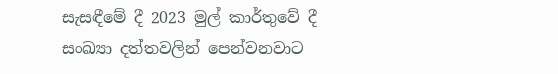සැසඳීමේ දී 2023 මුල් කාර්තුවේ දී සංඛ්‍යා දත්තවලින් පෙන්වනවාට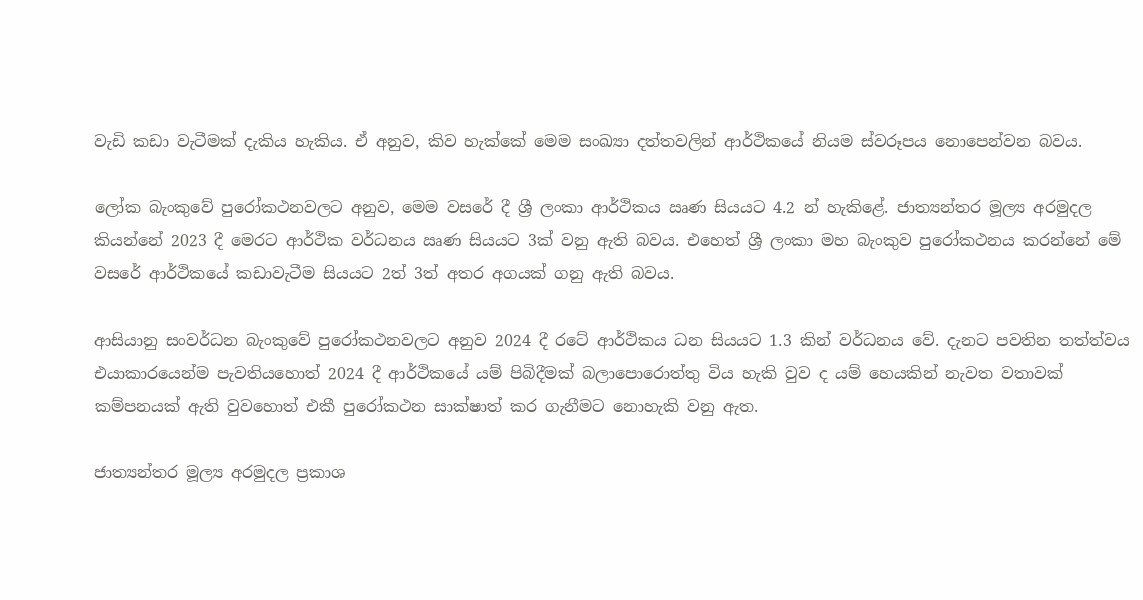වැඩි කඩා වැටීමක් දැකිය හැකිය. ඒ අනුව, කිව හැක්කේ මෙම සංඛ්‍යා දත්තවලින් ආර්ථිකයේ නියම ස්වරූපය නොපෙන්වන බවය.

ලෝක බැංකුවේ පුරෝකථනවලට අනුව, මෙම වසරේ දී ශ්‍රී ලංකා ආර්ථිකය ඍණ සියයට 4.2 න් හැකිළේ. ජාත්‍යන්තර මූල්‍ය අරමුදල කියන්නේ 2023 දී මෙරට ආර්ථික වර්ධනය ඍණ සියයට 3ක් වනු ඇති බවය. එහෙත් ශ්‍රී ලංකා මහ බැංකුව පුරෝකථනය කරන්නේ මේ වසරේ ආර්ථිකයේ කඩාවැටීම සියයට 2ත් 3ත් අතර අගයක් ගනු ඇති බවය.

ආසියානු සංවර්ධන බැංකුවේ පුරෝකථනවලට අනුව 2024 දී රටේ ආර්ථිකය ධන සියයට 1.3 කින් වර්ධනය වේ. දැනට පවතින තත්ත්වය එයාකාරයෙන්ම පැවතියහොත් 2024 දී ආර්ථිකයේ යම් පිබිදීමක් බලාපොරොත්තු විය හැකි වුව ද යම් හෙයකින් නැවත වතාවක් කම්පනයක් ඇති වුවහොත් එකී පුරෝකථන සාක්ෂාත් කර ගැනීමට නොහැකි වනු ඇත.

ජාත්‍යන්තර මූල්‍ය අරමුදල ප්‍රකාශ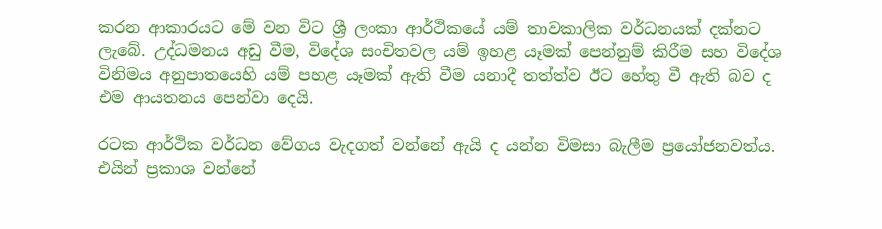කරන ආකාරයට මේ වන විට ශ්‍රී ලංකා ආර්ථිකයේ යම් තාවකාලික වර්ධනයක් දක්නට ලැබේ. උද්ධමනය අඩු වීම, විදේශ සංචිතවල යම් ඉහළ යෑමක් පෙන්නුම් කිරීම සහ විදේශ විනිමය අනුපාතයෙහි යම් පහළ යෑමක් ඇති වීම යනාදී තත්ත්ව ඊට හේතු වී ඇති බව ද එම ආයතනය පෙන්වා දෙයි.

රටක ආර්ථික වර්ධන වේගය වැදගත් වන්නේ ඇයි ද යන්න විමසා බැලීම ප්‍රයෝජනවත්ය. එයින් ප්‍රකාශ වන්නේ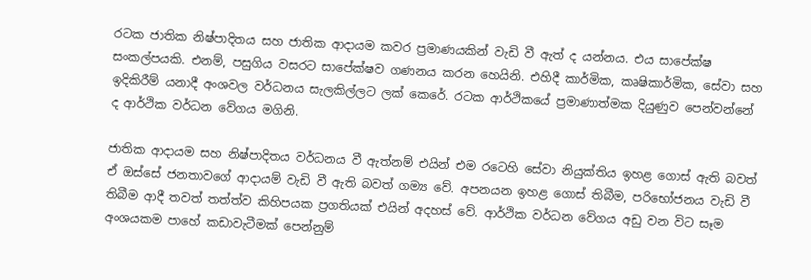රටක ජාතික නිෂ්පාදිතය සහ ජාතික ආදායම කවර ප්‍රමාණයකින් වැඩි වී ඇත් ද යන්නය. එය සාපේක්ෂ සංකල්පයකි. එනම්, පසුගිය වසරට සාපේක්ෂව ගණනය කරන හෙයිනි. එහිදී කාර්මික, කෘෂිකාර්මික, සේවා සහ ඉදිකිරීම් යනාදී අංශවල වර්ධනය සැලකිල්ලට ලක් කෙරේ. රටක ආර්ථිකයේ ප්‍රමාණාත්මක දියුණුව පෙන්වන්නේ ද ආර්ථික වර්ධන වේගය මගිනි.

ජාතික ආදායම සහ නිෂ්පාදිතය වර්ධනය වී ඇත්නම් එයින් එම රටෙහි සේවා නියුක්තිය ඉහළ ගොස් ඇති බවත් ඒ ඔස්සේ ජනතාවගේ ආදායම් වැඩි වී ඇති බවත් ගම්‍ය වේ. අපනයන ඉහළ ගොස් තිබීම, පරිභෝජනය වැඩි වී තිබීම ආදී තවත් තත්ත්ව කිහිපයක ප්‍රගතියක් එයින් අදහස් වේ. ආර්ථික වර්ධන වේගය අඩු වන විට සෑම අංශයකම පාහේ කඩාවැටීමක් පෙන්නුම්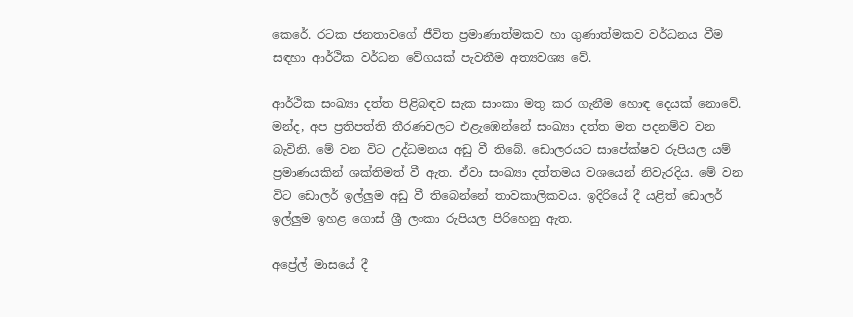කෙරේ. රටක ජනතාවගේ ජීවිත ප්‍රමාණාත්මකව හා ගුණාත්මකව වර්ධනය වීම සඳහා ආර්ථික වර්ධන වේගයක් පැවතීම අත්‍යවශ්‍ය වේ.

ආර්ථික සංඛ්‍යා දත්ත පිළිබඳව සැක සාංකා මතු කර ගැනීම හොඳ දෙයක් නොවේ. මන්ද, අප ප්‍රතිපත්ති තීරණවලට එළැඹෙන්නේ සංඛ්‍යා දත්ත මත පදනම්ව වන බැවිනි. මේ වන විට උද්ධමනය අඩු වී තිබේ. ඩොලරයට සාපේක්ෂව රුපියල යම් ප්‍රමාණයකින් ශක්තිමත් වී ඇත. ඒවා සංඛ්‍යා දත්තමය වශයෙන් නිවැරදිය. මේ වන විට ඩොලර් ඉල්ලුම අඩු වී තිබෙන්නේ තාවකාලිකවය. ඉදිරියේ දී යළිත් ඩොලර් ඉල්ලුම ඉහළ ගොස් ශ්‍රී ලංකා රුපියල පිරිහෙනු ඇත.

අප්‍රේල් මාසයේ දී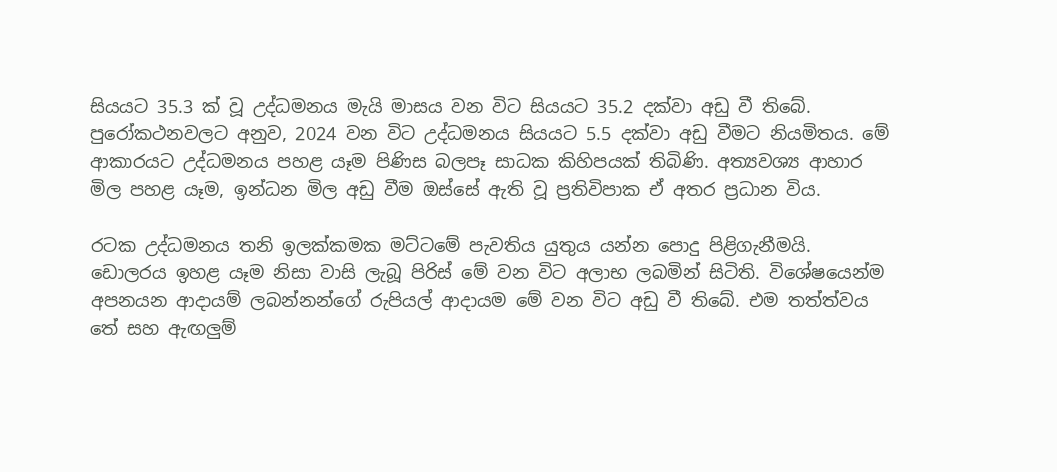සියයට 35.3 ක් වූ උද්ධමනය මැයි මාසය වන විට සියයට 35.2 දක්වා අඩු වී තිබේ. පුරෝකථනවලට අනුව, 2024 වන විට උද්ධමනය සියයට 5.5 දක්වා අඩු වීමට නියමිතය. මේ ආකාරයට උද්ධමනය පහළ යෑම පිණිස බලපෑ සාධක කිහිපයක් තිබිණි. අත්‍යවශ්‍ය ආහාර මිල පහළ යෑම, ඉන්ධන මිල අඩු වීම ඔස්සේ ඇති වූ ප්‍රතිවිපාක ඒ අතර ප්‍රධාන විය.

රටක උද්ධමනය තනි ඉලක්කමක මට්ටමේ පැවතිය යුතුය යන්න පොදු පිළිගැනීමයි. ඩොලරය ඉහළ යෑම නිසා වාසි ලැබූ පිරිස් මේ වන විට අලාභ ලබමින් සිටිති. විශේෂයෙන්ම අපනයන ආදායම් ලබන්නන්ගේ රුපියල් ආදායම මේ වන විට අඩු වී තිබේ. එම තත්ත්වය තේ සහ ඇඟලුම්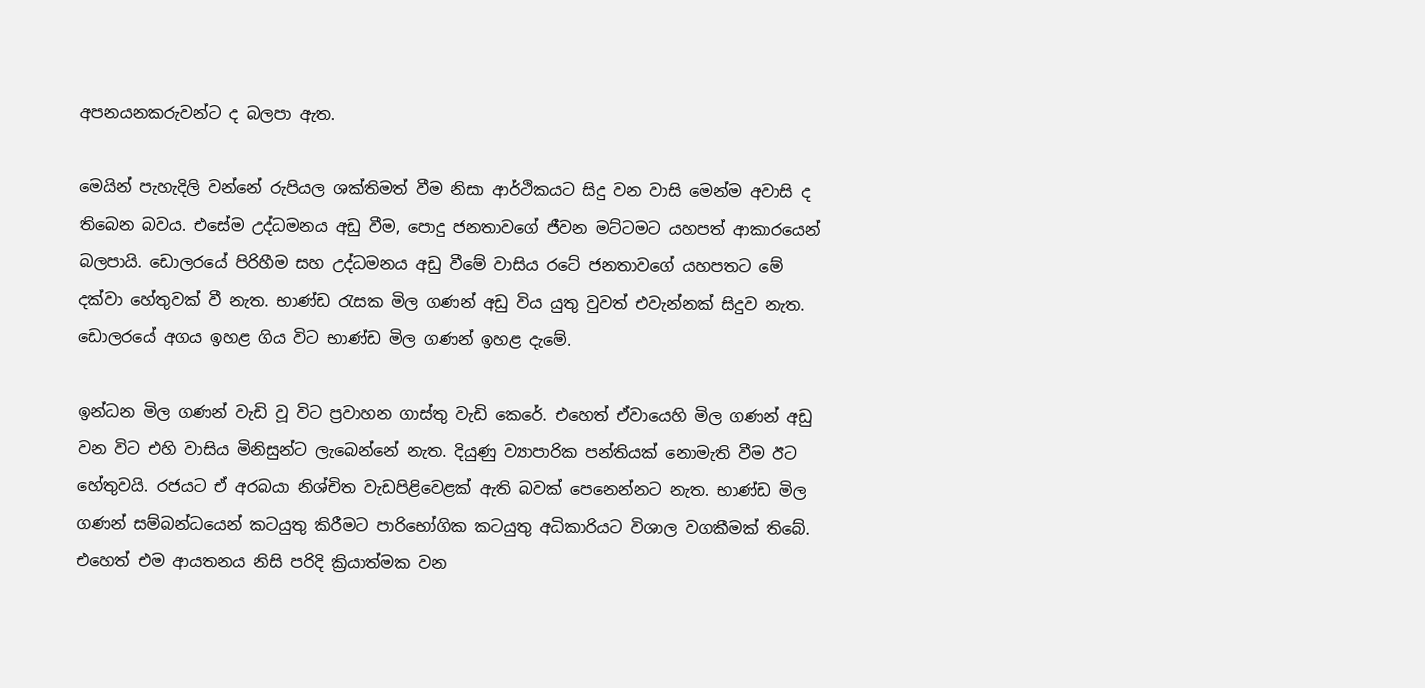අපනයනකරුවන්ට ද බලපා ඇත.

මෙයින් පැහැදිලි වන්නේ රුපියල ශක්තිමත් වීම නිසා ආර්ථිකයට සිදු වන වාසි මෙන්ම අවාසි ද තිබෙන බවය. එසේම උද්ධමනය අඩු වීම, පොදු ජනතාවගේ ජීවන මට්ටමට යහපත් ආකාරයෙන් බලපායි. ඩොලරයේ පිරිහීම සහ උද්ධමනය අඩු වීමේ වාසිය රටේ ජනතාවගේ යහපතට මේ දක්වා හේතුවක් වී නැත. භාණ්ඩ රැසක මිල ගණන් අඩු විය යුතු වුවත් එවැන්නක් සිදුව නැත. ඩොලරයේ අගය ඉහළ ගිය විට භාණ්ඩ මිල ගණන් ඉහළ දැමේ.

ඉන්ධන මිල ගණන් වැඩි වූ විට ප්‍රවාහන ගාස්තු වැඩි කෙරේ. එහෙත් ඒවායෙහි මිල ගණන් අඩු වන විට එහි වාසිය මිනිසුන්ට ලැබෙන්නේ නැත. දියුණු ව්‍යාපාරික පන්තියක් නොමැති වීම ඊට හේතුවයි. රජයට ඒ අරබයා නිශ්චිත වැඩපිළිවෙළක් ඇති බවක් පෙනෙන්නට නැත. භාණ්ඩ මිල ගණන් සම්බන්ධයෙන් කටයුතු කිරීමට පාරිභෝගික කටයුතු අධිකාරියට විශාල වගකීමක් තිබේ. එහෙත් එම ආයතනය නිසි පරිදි ක්‍රියාත්මක වන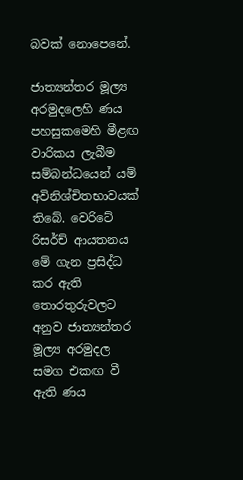බවක් නොපෙනේ.

ජාත්‍යන්තර මූල්‍ය අරමුදලෙහි ණය පහසුකමෙහි මීළඟ වාරිකය ලැබීම සම්බන්ධයෙන් යම් අවිනිශ්චිතභාවයක් තිබේ. වෙරිටේ රිසර්ච් ආයතනය මේ ගැන ප්‍රසිද්ධ කර ඇති තොරතුරුවලට අනුව ජාත්‍යන්තර මූල්‍ය අරමුදල සමග එකඟ වී ඇති ණය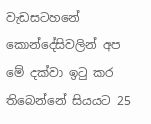වැඩසටහනේ කොන්දේසිවලින් අප මේ දක්වා ඉටු කර තිබෙන්නේ සියයට 25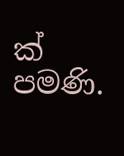ක් පමණි.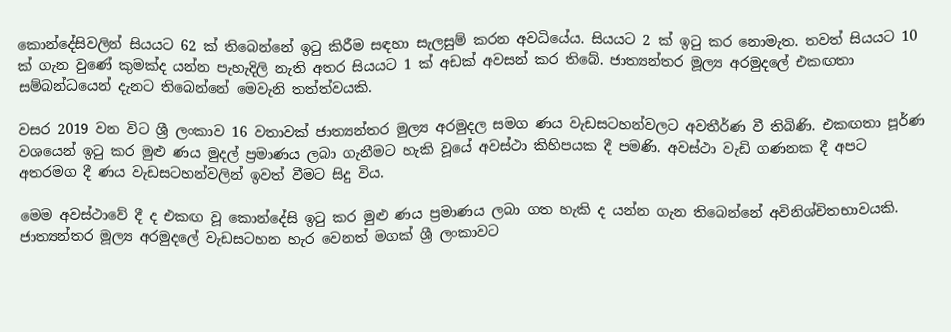කොන්දේසිවලින් සියයට 62 ක් තිබෙන්නේ ඉටු කිරීම සඳහා සැලසුම් කරන අවධියේය. සියයට 2 ක් ඉටු කර නොමැත. තවත් සියයට 10 ක් ගැන වුණේ කුමක්ද යන්න පැහැදිලි නැති අතර සියයට 1 ක් අඩක් අවසන් කර තිබේ. ජාත්‍යන්තර මූල්‍ය අරමුදලේ එකඟතා සම්බන්ධයෙන් දැනට තිබෙන්නේ මෙවැනි තත්ත්වයකි.

වසර 2019 වන විට ශ්‍රී ලංකාව 16 වතාවක් ජාත්‍යන්තර මුල්‍ය අරමුදල සමග ණය වැඩසටහන්වලට අවතීර්ණ වී තිබිණි. එකඟතා පූර්ණ වශයෙන් ඉටු කර මුළු ණය මුදල් ප්‍රමාණය ලබා ගැනීමට හැකි වූයේ අවස්ථා කිහිපයක දී පමණි. අවස්ථා වැඩි ගණනක දී අපට අතරමග දී ණය වැඩසටහන්වලින් ඉවත් වීමට සිදු විය.

මෙම අවස්ථාවේ දී ද එකඟ වූ කොන්දේසි ඉටු කර මුළු ණය ප්‍රමාණය ලබා ගත හැකි ද යන්න ගැන තිබෙන්නේ අවිනිශ්චිතභාවයකි. ජාත්‍යන්තර මූල්‍ය අරමුදලේ වැඩසටහන හැර වෙනත් මගක් ශ්‍රී ලංකාවට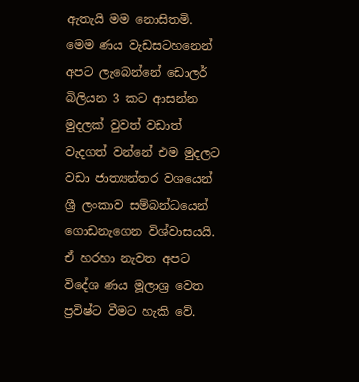ඇතැයි මම නොසිතමි. මෙම ණය වැඩසටහනෙන් අපට ලැබෙන්නේ ඩොලර් බිලියන 3 කට ආසන්න මුදලක් වුවත් වඩාත් වැදගත් වන්නේ එම මුදලට වඩා ජාත්‍යන්තර වශයෙන් ශ්‍රී ලංකාව සම්බන්ධයෙන් ගොඩනැගෙන විශ්වාසයයි. ඒ හරහා නැවත අපට විදේශ ණය මූලාශ්‍ර වෙත ප්‍රවිෂ්ට වීමට හැකි වේ.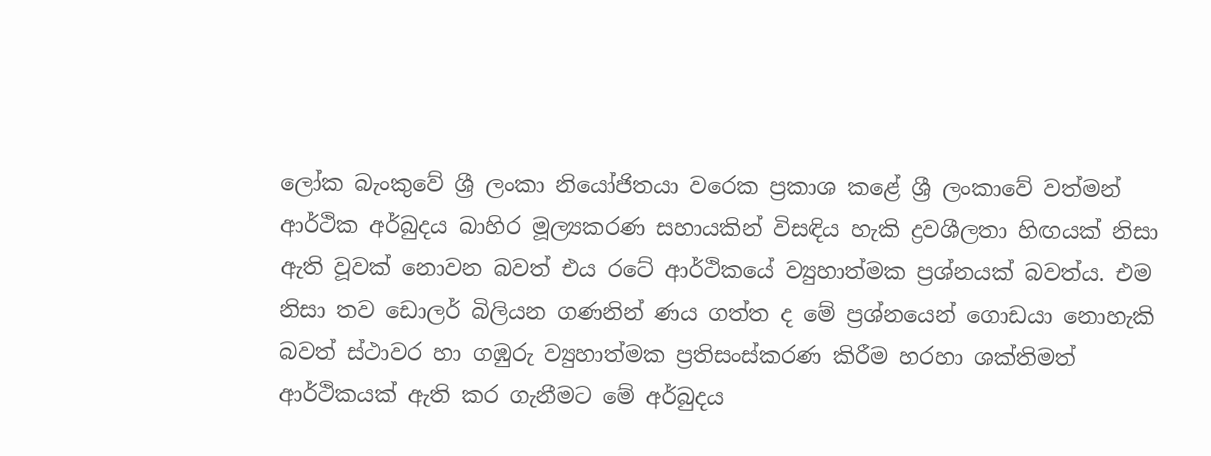ලෝක බැංකුවේ ශ්‍රී ලංකා නියෝජිතයා වරෙක ප්‍රකාශ කළේ ශ්‍රී ලංකාවේ වත්මන් ආර්ථික අර්බුදය බාහිර මූල්‍යකරණ සහායකින් විසඳිය හැකි ද්‍රවශීලතා හිඟයක් නිසා ඇති වූවක් නොවන බවත් එය රටේ ආර්ථිකයේ ව්‍යුහාත්මක ප්‍රශ්නයක් බවත්ය. එම නිසා තව ඩොලර් බිලියන ගණනින් ණය ගත්ත ද මේ ප්‍රශ්නයෙන් ගොඩයා නොහැකි බවත් ස්ථාවර හා ගඹුරු ව්‍යුහාත්මක ප්‍රතිසංස්කරණ කිරීම හරහා ශක්තිමත් ආර්ථිකයක් ඇති කර ගැනීමට මේ අර්බුදය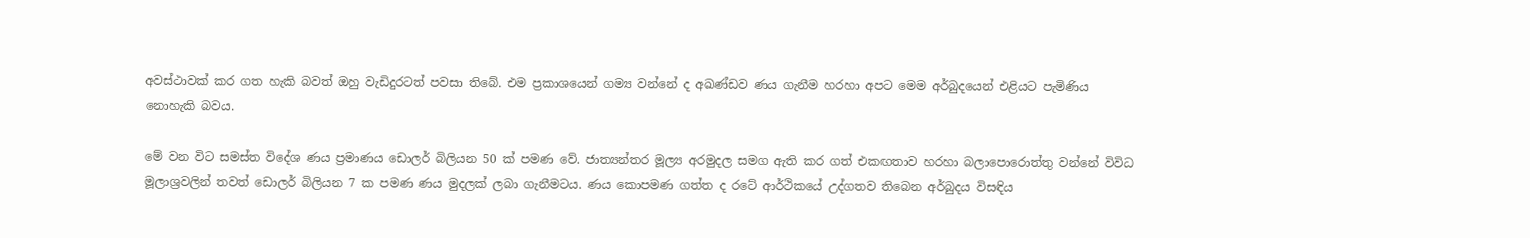අවස්ථාවක් කර ගත හැකි බවත් ඔහු වැඩිදුරටත් පවසා තිබේ. එම ප්‍රකාශයෙන් ගම්‍ය වන්නේ ද අඛණ්ඩව ණය ගැනීම හරහා අපට මෙම අර්බුදයෙන් එළියට පැමිණිය නොහැකි බවය.

මේ වන විට සමස්ත විදේශ ණය ප්‍රමාණය ඩොලර් බිලියන 50 ක් පමණ වේ. ජාත්‍යන්තර මූල්‍ය අරමුදල සමග ඇති කර ගත් එකඟතාව හරහා බලාපොරොත්තු වන්නේ විවිධ මූලාශ්‍රවලින් තවත් ඩොලර් බිලියන 7 ක පමණ ණය මුදලක් ලබා ගැනීමටය. ණය කොපමණ ගත්ත ද රටේ ආර්ථිකයේ උද්ගතව තිබෙන අර්බුදය විසඳිය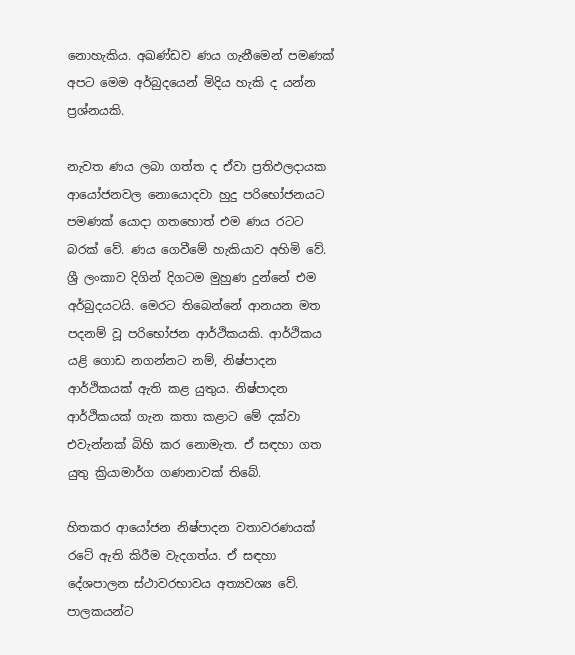නොහැකිය. අඛණ්ඩව ණය ගැනීමෙන් පමණක් අපට මෙම අර්බුදයෙන් මිදිය හැකි ද යන්න ප්‍රශ්නයකි.

නැවත ණය ලබා ගත්ත ද ඒවා ප්‍රතිඵලදායක ආයෝජනවල නොයොදවා හුදු පරිභෝජනයට පමණක් යොදා ගතහොත් එම ණය රටට බරක් වේ. ණය ගෙවීමේ හැකියාව අහිමි වේ. ශ්‍රී ලංකාව දිගින් දිගටම මුහුණ දුන්නේ එම අර්බුදයටයි. මෙරට තිබෙන්නේ ආනයන මත පදනම් වූ පරිභෝජන ආර්ථිකයකි. ආර්ථිකය යළි ගොඩ නගන්නට නම්, නිෂ්පාදන ආර්ථිකයක් ඇති කළ යුතුය. නිෂ්පාදන ආර්ථිකයක් ගැන කතා කළාට මේ දක්වා එවැන්නක් බිහි කර නොමැත. ඒ සඳහා ගත යුතු ක්‍රියාමාර්ග ගණනාවක් තිබේ.

හිතකර ආයෝජන නිෂ්පාදන වතාවරණයක් රටේ ඇති කිරීම වැදගත්ය. ඒ සඳහා දේශපාලන ස්ථාවරභාවය අත්‍යවශ්‍ය වේ. පාලකයන්ට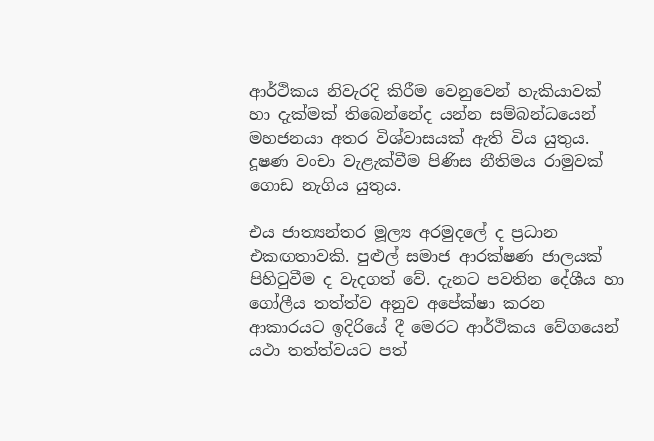ආර්ථිකය නිවැරදි කිරීම වෙනුවෙන් හැකියාවක් හා දැක්මක් තිබෙන්නේද යන්න සම්බන්ධයෙන් මහජනයා අතර විශ්වාසයක් ඇති විය යුතුය. දූෂණ වංචා වැළැක්වීම පිණිස නීතිමය රාමුවක් ගොඩ නැගිය යුතුය.

එය ජාත්‍යන්තර මූල්‍ය අරමුදලේ ද ප්‍රධාන එකඟතාවකි. පුළුල් සමාජ ආරක්ෂණ ජාලයක් පිහිටුවීම ද වැදගත් වේ. දැනට පවතින දේශීය හා ගෝලීය තත්ත්ව අනුව අපේක්ෂා කරන ආකාරයට ඉදිරියේ දී මෙරට ආර්ථිකය වේගයෙන් යථා තත්ත්වයට පත්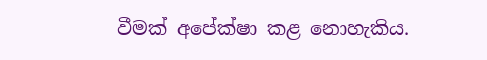වීමක් අපේක්ෂා කළ නොහැකිය.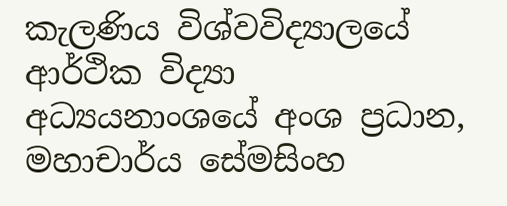කැලණිය විශ්වවිද්‍යාලයේ ආර්ථික විද්‍යා අධ්‍යයනාංශයේ අංශ ප්‍රධාන,  මහාචාර්ය සේමසිංහ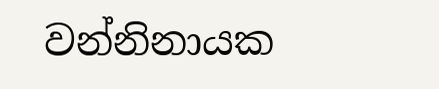වන්නිනායක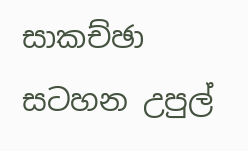සාකච්ඡා සටහන උපුල්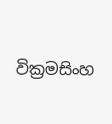වික්‍රමසිංහ